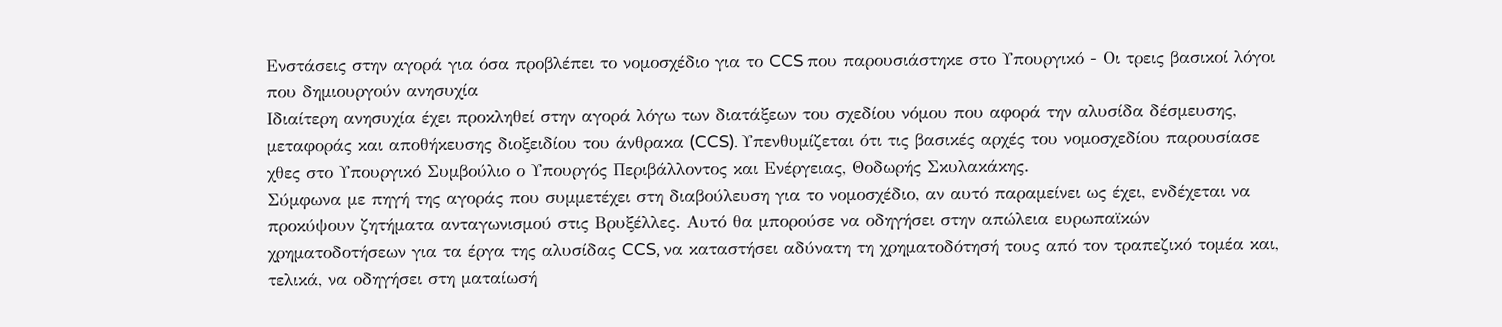Ενστάσεις στην αγορά για όσα προβλέπει το νομοσχέδιο για το CCS που παρουσιάστηκε στο Υπουργικό - Οι τρεις βασικοί λόγοι που δημιουργούν ανησυχία
Ιδιαίτερη ανησυχία έχει προκληθεί στην αγορά λόγω των διατάξεων του σχεδίου νόμου που αφορά την αλυσίδα δέσμευσης, μεταφοράς και αποθήκευσης διοξειδίου του άνθρακα (CCS). Υπενθυμίζεται ότι τις βασικές αρχές του νομοσχεδίου παρουσίασε χθες στο Υπουργικό Συμβούλιο ο Υπουργός Περιβάλλοντος και Ενέργειας, Θοδωρής Σκυλακάκης.
Σύμφωνα με πηγή της αγοράς που συμμετέχει στη διαβούλευση για το νομοσχέδιο, αν αυτό παραμείνει ως έχει, ενδέχεται να προκύψουν ζητήματα ανταγωνισμού στις Βρυξέλλες. Αυτό θα μπορούσε να οδηγήσει στην απώλεια ευρωπαϊκών χρηματοδοτήσεων για τα έργα της αλυσίδας CCS, να καταστήσει αδύνατη τη χρηματοδότησή τους από τον τραπεζικό τομέα και, τελικά, να οδηγήσει στη ματαίωσή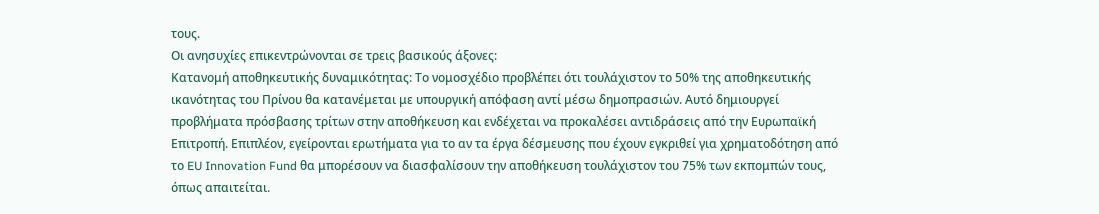τους.
Οι ανησυχίες επικεντρώνονται σε τρεις βασικούς άξονες:
Κατανομή αποθηκευτικής δυναμικότητας: Το νομοσχέδιο προβλέπει ότι τουλάχιστον το 50% της αποθηκευτικής ικανότητας του Πρίνου θα κατανέμεται με υπουργική απόφαση αντί μέσω δημοπρασιών. Αυτό δημιουργεί προβλήματα πρόσβασης τρίτων στην αποθήκευση και ενδέχεται να προκαλέσει αντιδράσεις από την Ευρωπαϊκή Επιτροπή. Επιπλέον, εγείρονται ερωτήματα για το αν τα έργα δέσμευσης που έχουν εγκριθεί για χρηματοδότηση από το EU Innovation Fund θα μπορέσουν να διασφαλίσουν την αποθήκευση τουλάχιστον του 75% των εκπομπών τους, όπως απαιτείται.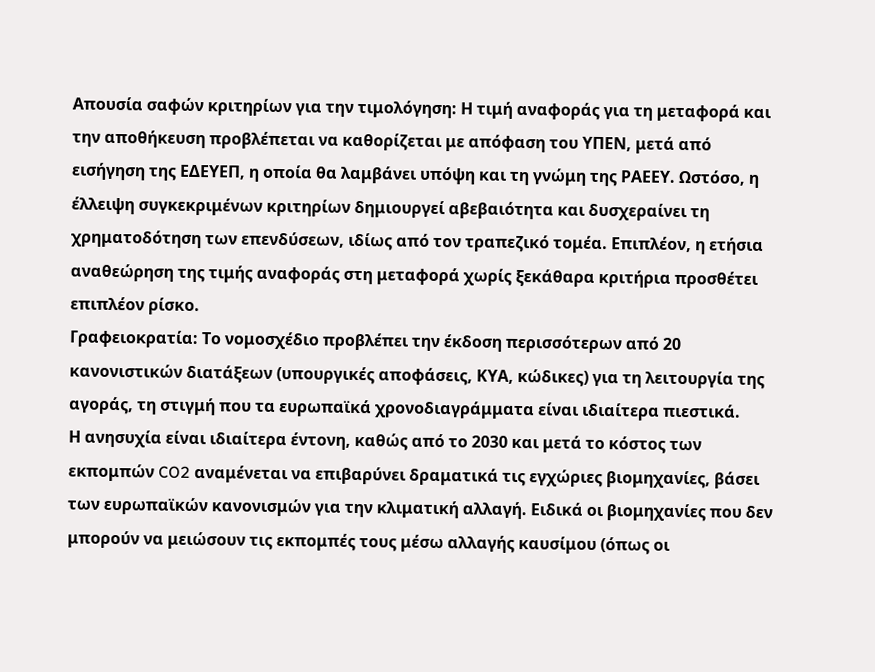Απουσία σαφών κριτηρίων για την τιμολόγηση: Η τιμή αναφοράς για τη μεταφορά και την αποθήκευση προβλέπεται να καθορίζεται με απόφαση του ΥΠΕΝ, μετά από εισήγηση της ΕΔΕΥΕΠ, η οποία θα λαμβάνει υπόψη και τη γνώμη της ΡΑΕΕΥ. Ωστόσο, η έλλειψη συγκεκριμένων κριτηρίων δημιουργεί αβεβαιότητα και δυσχεραίνει τη χρηματοδότηση των επενδύσεων, ιδίως από τον τραπεζικό τομέα. Επιπλέον, η ετήσια αναθεώρηση της τιμής αναφοράς στη μεταφορά χωρίς ξεκάθαρα κριτήρια προσθέτει επιπλέον ρίσκο.
Γραφειοκρατία: Το νομοσχέδιο προβλέπει την έκδοση περισσότερων από 20 κανονιστικών διατάξεων (υπουργικές αποφάσεις, ΚΥΑ, κώδικες) για τη λειτουργία της αγοράς, τη στιγμή που τα ευρωπαϊκά χρονοδιαγράμματα είναι ιδιαίτερα πιεστικά.
Η ανησυχία είναι ιδιαίτερα έντονη, καθώς από το 2030 και μετά το κόστος των εκπομπών CO2 αναμένεται να επιβαρύνει δραματικά τις εγχώριες βιομηχανίες, βάσει των ευρωπαϊκών κανονισμών για την κλιματική αλλαγή. Ειδικά οι βιομηχανίες που δεν μπορούν να μειώσουν τις εκπομπές τους μέσω αλλαγής καυσίμου (όπως οι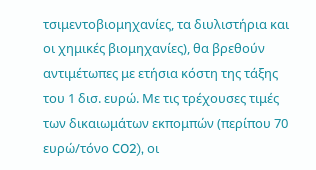τσιμεντοβιομηχανίες, τα διυλιστήρια και οι χημικές βιομηχανίες), θα βρεθούν αντιμέτωπες με ετήσια κόστη της τάξης του 1 δισ. ευρώ. Με τις τρέχουσες τιμές των δικαιωμάτων εκπομπών (περίπου 70 ευρώ/τόνο CO2), οι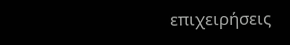επιχειρήσεις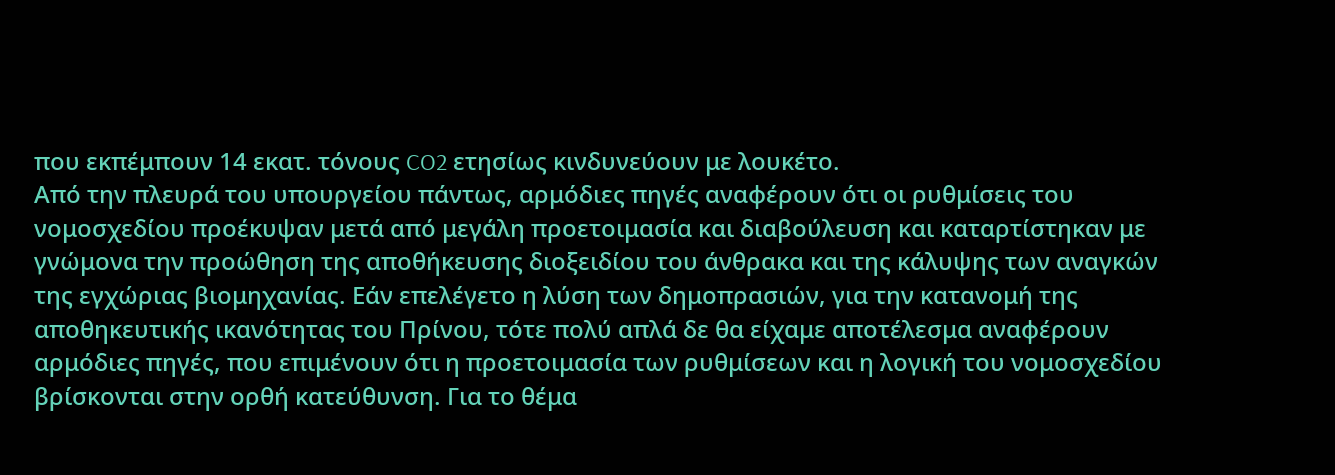που εκπέμπουν 14 εκατ. τόνους CO2 ετησίως κινδυνεύουν με λουκέτο.
Από την πλευρά του υπουργείου πάντως, αρμόδιες πηγές αναφέρουν ότι οι ρυθμίσεις του νομοσχεδίου προέκυψαν μετά από μεγάλη προετοιμασία και διαβούλευση και καταρτίστηκαν με γνώμονα την προώθηση της αποθήκευσης διοξειδίου του άνθρακα και της κάλυψης των αναγκών της εγχώριας βιομηχανίας. Εάν επελέγετο η λύση των δημοπρασιών, για την κατανομή της αποθηκευτικής ικανότητας του Πρίνου, τότε πολύ απλά δε θα είχαμε αποτέλεσμα αναφέρουν αρμόδιες πηγές, που επιμένουν ότι η προετοιμασία των ρυθμίσεων και η λογική του νομοσχεδίου βρίσκονται στην ορθή κατεύθυνση. Για το θέμα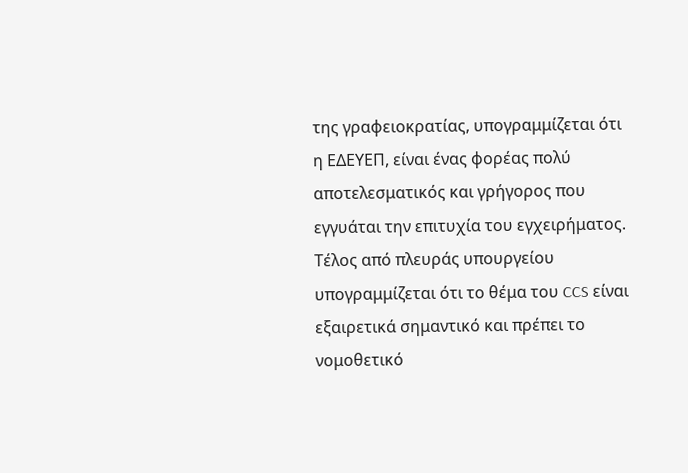της γραφειοκρατίας, υπογραμμίζεται ότι η ΕΔΕΥΕΠ, είναι ένας φορέας πολύ αποτελεσματικός και γρήγορος που εγγυάται την επιτυχία του εγχειρήματος. Τέλος από πλευράς υπουργείου υπογραμμίζεται ότι το θέμα του CCS είναι εξαιρετικά σημαντικό και πρέπει το νομοθετικό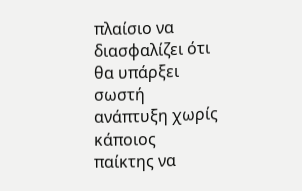πλαίσιο να διασφαλίζει ότι θα υπάρξει σωστή ανάπτυξη χωρίς κάποιος παίκτης να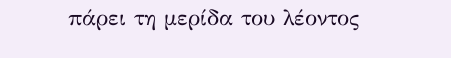πάρει τη μερίδα του λέοντος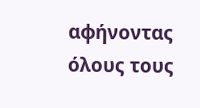αφήνοντας όλους τους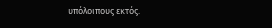υπόλοιπους εκτός.